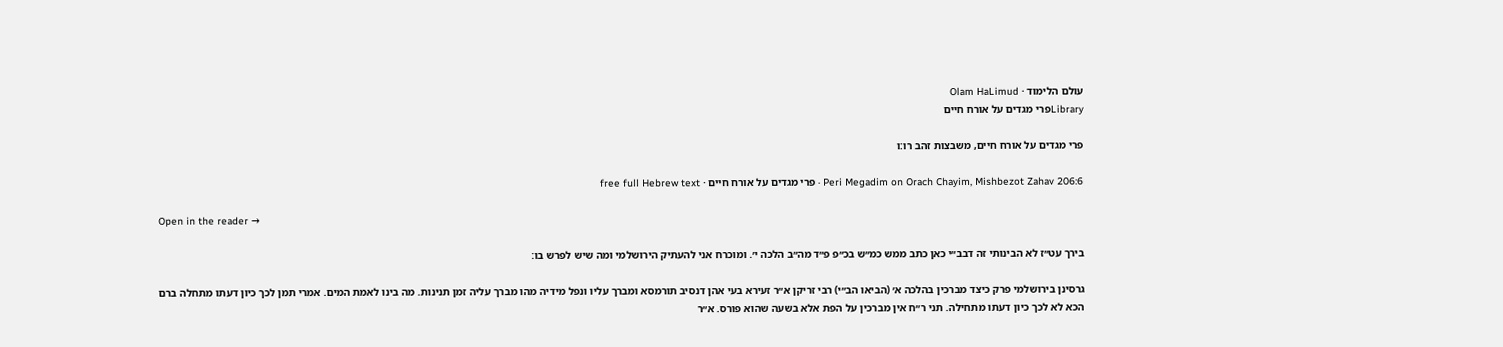עולם הלימוד · Olam HaLimud
Libraryפרי מגדים על אורח חיים

פרי מגדים על אורח חיים, משבצות זהב רו:ו

Peri Megadim on Orach Chayim, Mishbezot Zahav 206:6 · פרי מגדים על אורח חיים · free full Hebrew text

Open in the reader →

בירך עט״ז לא הבינותי זה דבב״י כאן כתב ממש כמ״ש בכ״פ פ״ד מה״ב הלכה י׳. ומוכרח אני להעתיק הירושלמי ומה שיש לפרש בו:

גרסינן בירושלמי פרק כיצד מברכין בהלכה א׳ (הביאו הב״י) רבי זריקן א״ר זעירא בעי אהן דנסיב תורמסא ומברך עליו ונפל מידיה מהו מברך עליה זמן תנינות. מה בינו לאמת המים. אמרי תמן לכך כיון דעתו מתחלה ברם הכא לא לכך כיון דעתו מתחילה. תני ר״ח אין מברכין על הפת אלא בשעה שהוא פורס. א״ר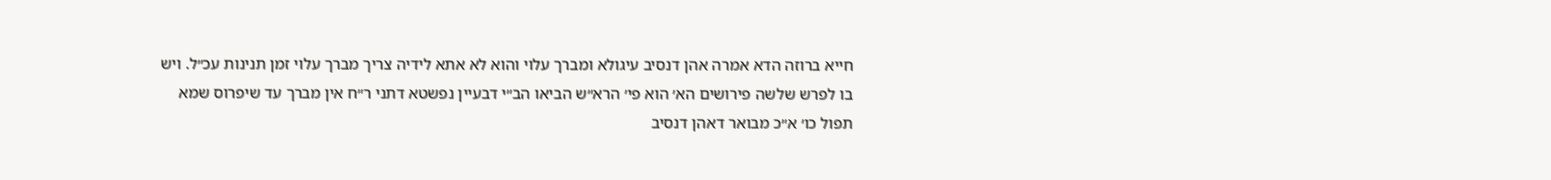חייא ברוזה הדא אמרה אהן דנסיב עיגולא ומברך עלוי והוא לא אתא לידיה צריך מברך עלוי זמן תנינות עכ״ל. ויש בו לפרש שלשה פירושים הא׳ הוא פי׳ הרא״ש הביאו הב״י דבעיין נפשטא דתני ר״ח אין מברך עד שיפרוס שמא תפול כו׳ א״כ מבואר דאהן דנסיב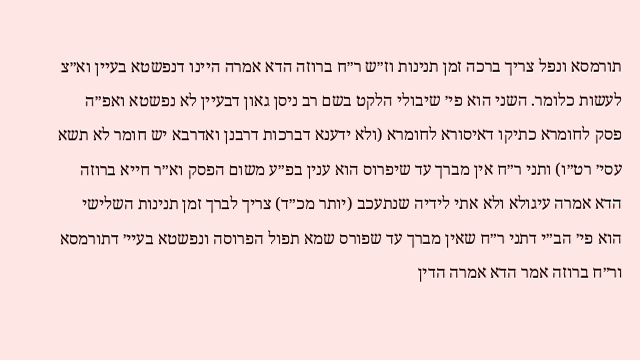תורמסא ונפל צריך ברכה זמן תנינות וז״ש ר״ח ברוזה הדא אמרה היינו דנפשטא בעיין וא״צ לעשות כלומר. השני הוא פי׳ שיבולי הלקט בשם רב ניסן גאון דבעיין לא נפשטא ואפ״ה פסק לחומרא כתיקו דאיסורא לחומרא (ולא ידענא דברכות דרבנן ואדרבא יש חומר לא תשא עסי׳ רט״ו) ותני ר״ח אין מברך עד שיפרוס הוא ענין בפ״ע משום הפסק וא״ר חייא ברוזה הדא אמרה עיגולא ולא אתי לידיה שנתעכב (יותר מכ״ד) צריך לברך זמן תנינות השלישי הוא פי׳ הב״י דתני ר״ח שאין מברך עד שפורס שמא תפול הפרוסה ונפשטא בעיי׳ דתורמסא ור״ח ברוזה אמר הדא אמרה הדין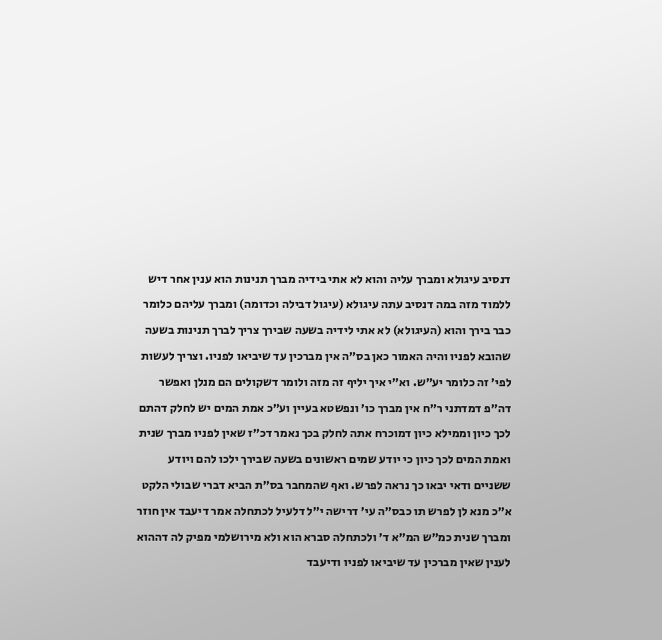דנסיב עיגולא ומברך עליה והוא לא אתי בידיה מברך תנינות הוא ענין אחר דיש ללמוד מזה במה דנסיב עתה עיגולא (עיגול דבילה וכדומה) ומברך עליהם כלומר כבר בירך והוא (העיגולא) לא אתי לידיה בשעה שבירך צריך לברך תנינות בשעה שהובא לפניו והיה האמור כאן בס״ה אין מברכין עד שיביאו לפניו. וצריך לעשות לפי׳ זה כלומר יע״ש. וא״י איך יליף זה מזה ולומר דשקולים הם מנלן ואפשר דה״פ דמדתני ר״ח אין מברך כו׳ ונפשטא בעיין וע״כ אמת המים יש לחלק דהתם לכך כיון וממילא כיון דמוכרח אתה לחלק בכך נאמר דכ״ז שאין לפניו מברך שנית ואמת המים לכך כיון כי יודע שמים ראשונים בשעה שבירך ילכו להם ויודע ששניים ודאי יבאו כך נראה לפרש. ואף שהמחבר בס״ת הביא דברי שבולי הלקט א״כ מנא לן לפרש תו כבס״ה עי׳ דרישה י״ל דלעיל לכתחלה אמר דיעבד אין חוזר ומברך שנית כמ״ש המ״א ד׳ ולכתחלה סברא הוא ולא מירושלמי מפיק לה דההוא לענין שאין מברכין עד שיביאו לפניו ודיעבד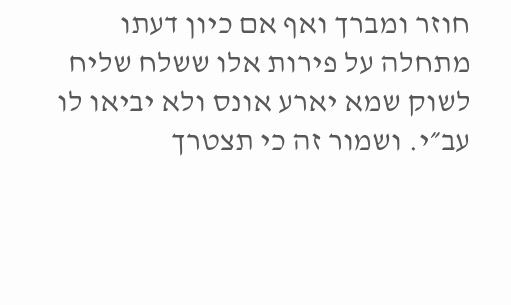חוזר ומברך ואף אם כיון דעתו מתחלה על פירות אלו ששלח שליח לשוק שמא יארע אונס ולא יביאו לו עב״י. ושמור זה כי תצטרך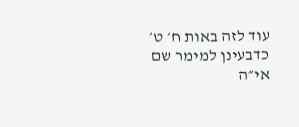עוד לזה באות ח׳ ט׳ כדבעינן למימר שם אי״ה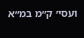ועסי׳ ק״מ במ״א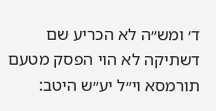ד׳ ומש״ה לא הכריע שם דשתיקה לא הוי הפסק מטעם תורמסא וי״ל יע״ש היטב: